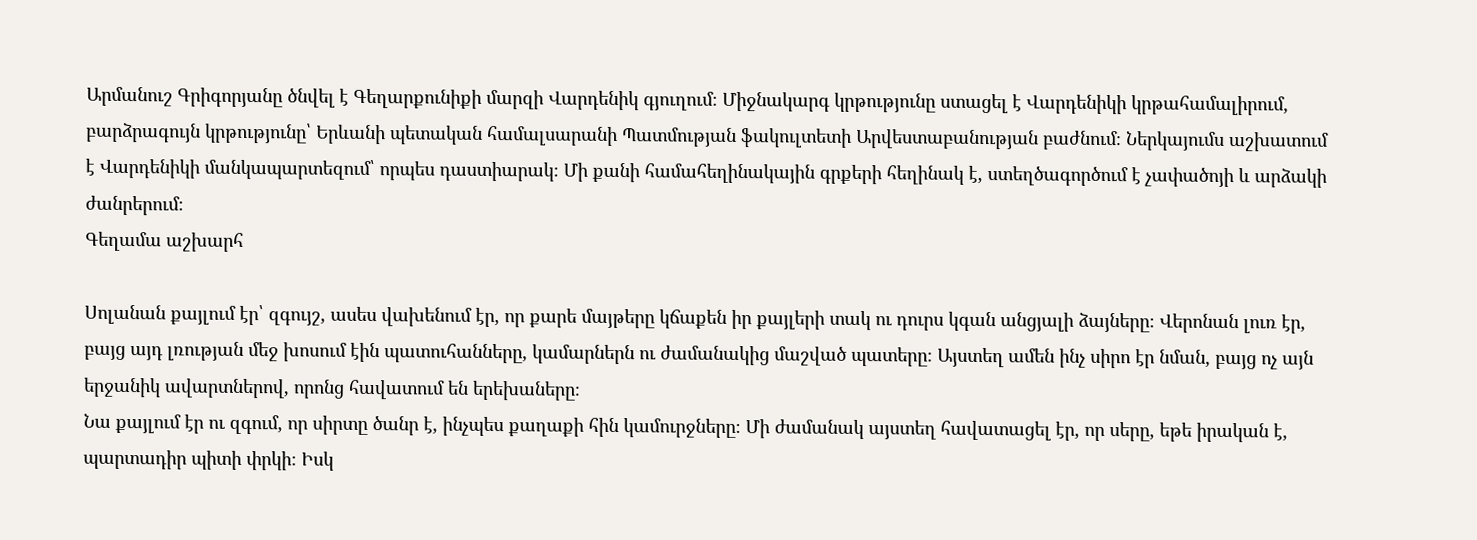Արմանուշ Գրիգորյանը ծնվել է Գեղարքունիքի մարզի Վարդենիկ գյուղում։ Միջնակարգ կրթությունը ստացել է Վարդենիկի կրթահամալիրում, բարձրագույն կրթությունը՝ Երևանի պետական համալսարանի Պատմության ֆակուլտետի Արվեստաբանության բաժնում։ Ներկայումս աշխատում է Վարդենիկի մանկապարտեզում՝ որպես դաստիարակ։ Մի քանի համահեղինակային գրքերի հեղինակ է, ստեղծագործում է չափածոյի և արձակի ժանրերում։
Գեղամա աշխարհ

Սոլանան քայլում էր՝ զգույշ, ասես վախենում էր, որ քարե մայթերը կճաքեն իր քայլերի տակ ու դուրս կգան անցյալի ձայները։ Վերոնան լուռ էր, բայց այդ լռության մեջ խոսում էին պատուհանները, կամարներն ու ժամանակից մաշված պատերը։ Այստեղ ամեն ինչ սիրո էր նման, բայց ոչ այն երջանիկ ավարտներով, որոնց հավատում են երեխաները։
Նա քայլում էր ու զգում, որ սիրտը ծանր է, ինչպես քաղաքի հին կամուրջները։ Մի ժամանակ այստեղ հավատացել էր, որ սերը, եթե իրական է, պարտադիր պիտի փրկի։ Իսկ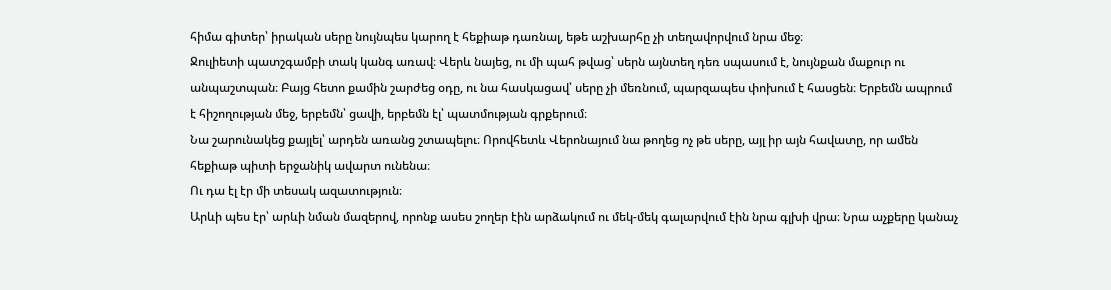հիմա գիտեր՝ իրական սերը նույնպես կարող է հեքիաթ դառնալ, եթե աշխարհը չի տեղավորվում նրա մեջ։
Ջուլիետի պատշգամբի տակ կանգ առավ։ Վերև նայեց, ու մի պահ թվաց՝ սերն այնտեղ դեռ սպասում է, նույնքան մաքուր ու անպաշտպան։ Բայց հետո քամին շարժեց օդը, ու նա հասկացավ՝ սերը չի մեռնում, պարզապես փոխում է հասցեն։ Երբեմն ապրում է հիշողության մեջ, երբեմն՝ ցավի, երբեմն էլ՝ պատմության գրքերում։
Նա շարունակեց քայլել՝ արդեն առանց շտապելու։ Որովհետև Վերոնայում նա թողեց ոչ թե սերը, այլ իր այն հավատը, որ ամեն հեքիաթ պիտի երջանիկ ավարտ ունենա։
Ու դա էլ էր մի տեսակ ազատություն։
Արևի պես էր՝ արևի նման մազերով, որոնք ասես շողեր էին արձակում ու մեկ-մեկ գալարվում էին նրա գլխի վրա։ Նրա աչքերը կանաչ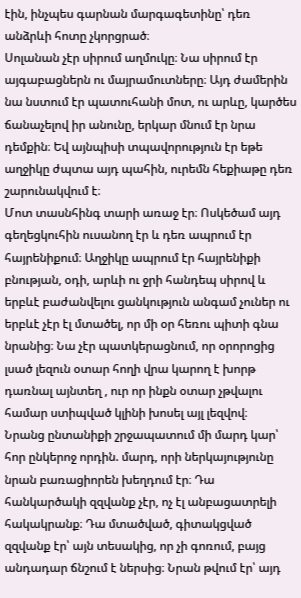էին, ինչպես գարնան մարգագետինը՝ դեռ անձրևի հոտը չկորցրած։
Սոլանան չէր սիրում աղմուկը։ Նա սիրում էր այգաբացներն ու մայրամուտները։ Այդ ժամերին նա նստում էր պատուհանի մոտ, ու արևը, կարծես ճանաչելով իր անունը, երկար մնում էր նրա դեմքին։ Եվ այնպիսի տպավորություն էր եթե աղջիկը ժպտա այդ պահին, ուրեմն հեքիաթը դեռ շարունակվում է։
Մոտ տասնհինգ տարի առաջ էր։ Ոսկեծամ այդ գեղեցկուհին ուսանող էր և դեռ ապրում էր հայրենիքում։ Աղջիկը ապրում էր հայրենիքի բնության, օդի, արևի ու ջրի հանդեպ սիրով և երբևէ բաժանվելու ցանկություն անգամ չուներ ու երբևէ չէր էլ մտածել, որ մի օր հեռու պիտի գնա նրանից։ Նա չէր պատկերացնում, որ օրորոցից լսած լեզուն օտար հողի վրա կարող է խորթ դառնալ այնտեղ , ուր որ ինքն օտար չթվալու համար ստիպված կլինի խոսել այլ լեզվով։
Նրանց ընտանիքի շրջապատում մի մարդ կար՝ հոր ընկերոջ որդին. մարդ, որի ներկայությունը նրան բառացիորեն խեղդում էր։ Դա հանկարծակի զզվանք չէր, ոչ էլ անբացատրելի հակակրանք։ Դա մտածված, գիտակցված զզվանք էր՝ այն տեսակից, որ չի գոռում, բայց անդադար ճնշում է ներսից։ Նրան թվում էր՝ այդ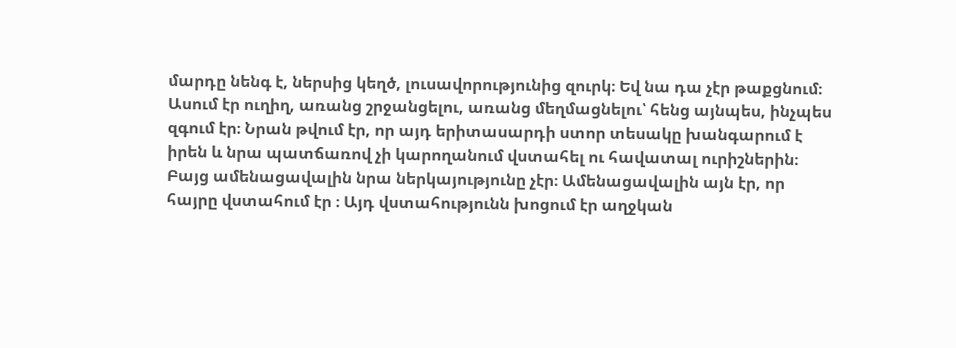մարդը նենգ է, ներսից կեղծ, լուսավորությունից զուրկ։ Եվ նա դա չէր թաքցնում։ Ասում էր ուղիղ, առանց շրջանցելու, առանց մեղմացնելու՝ հենց այնպես, ինչպես զգում էր։ Նրան թվում էր, որ այդ երիտասարդի ստոր տեսակը խանգարում է իրեն և նրա պատճառով չի կարողանում վստահել ու հավատալ ուրիշներին։ Բայց ամենացավալին նրա ներկայությունը չէր։ Ամենացավալին այն էր, որ հայրը վստահում էր ։ Այդ վստահությունն խոցում էր աղջկան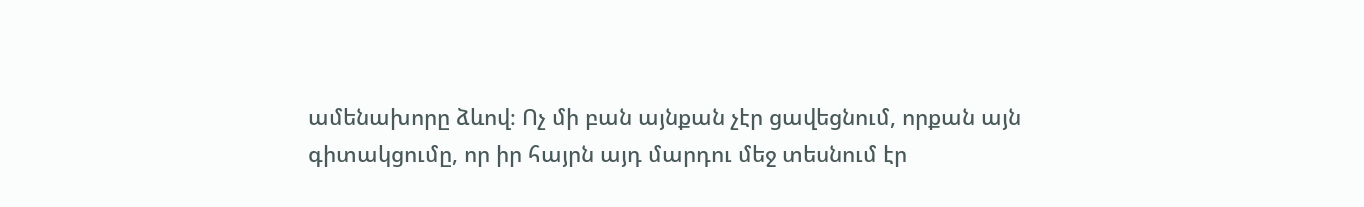ամենախորը ձևով։ Ոչ մի բան այնքան չէր ցավեցնում, որքան այն գիտակցումը, որ իր հայրն այդ մարդու մեջ տեսնում էր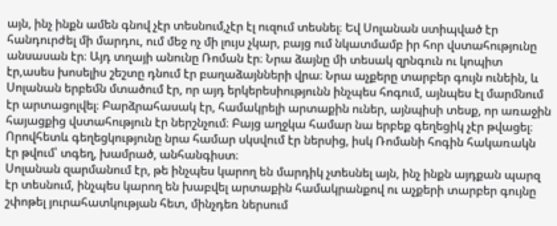այն, ինչ ինքն ամեն գնով չէր տեսնում,չէր էլ ուզում տեսնել։ Եվ Սոլանան ստիպված էր հանդուրժել մի մարդու, ում մեջ ոչ մի լույս չկար, բայց ում նկատմամբ իր հոր վստահությունը անսասան էր։ Այդ տղայի անունը Ռոման էր։ Նրա ձայնը մի տեսակ զրնգուն ու կոպիտ էր,ասես խոսելիս շեշտը դնում էր բաղաձայնների վրա։ Նրա աչքերը տարբեր գույն ունեին, և Սոլանան երբեմն մտածում էր, որ այդ երկերեսիությունն ինչպես հոգում, այնպես էլ մարմնում էր արտացոլվել։ Բարձրահասակ էր, համակրելի արտաքին ուներ, այնպիսի տեսք, որ առաջին հայացքից վստահություն էր ներշնչում։ Բայց աղջկա համար նա երբեք գեղեցիկ չէր թվացել։ Որովհետև գեղեցկությունը նրա համար սկսվում էր ներսից, իսկ Ռոմանի հոգին հակառակն էր թվում՝ տգեղ, խամրած, անհանգիստ։
Սոլանան զարմանում էր, թե ինչպես կարող են մարդիկ չտեսնել այն, ինչ ինքն այդքան պարզ էր տեսնում, ինչպես կարող են խաբվել արտաքին համակրանքով ու աչքերի տարբեր գույնը շփոթել յուրահատկության հետ, մինչդեռ ներսում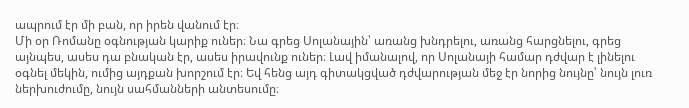ապրում էր մի բան, որ իրեն վանում էր։
Մի օր Ռոմանը օգնության կարիք ուներ։ Նա գրեց Սոլանային՝ առանց խնդրելու, առանց հարցնելու, գրեց այնպես, ասես դա բնական էր, ասես իրավունք ուներ։ Լավ իմանալով, որ Սոլանայի համար դժվար է լինելու օգնել մեկին, ումից այդքան խորշում էր։ Եվ հենց այդ գիտակցված դժվարության մեջ էր նորից նույնը՝ նույն լուռ ներխուժումը, նույն սահմանների անտեսումը։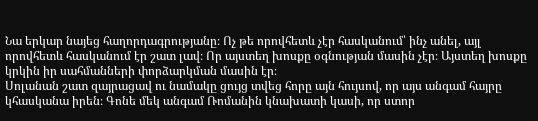Նա երկար նայեց հաղորդագրությանը։ Ոչ թե որովհետև չէր հասկանում՝ ինչ անել, այլ որովհետև հասկանում էր շատ լավ։ Որ այստեղ խոսքը օգնության մասին չէր։ Այստեղ խոսքը կրկին իր սահմանների փորձարկման մասին էր։
Սոլանան շատ զայրացավ ու նամակը ցույց տվեց հորը այն հույսով, որ այս անգամ հայրը կհասկանա իրեն։ Գոնե մեկ անգամ Ռոմանին կնախատի կասի, որ ստոր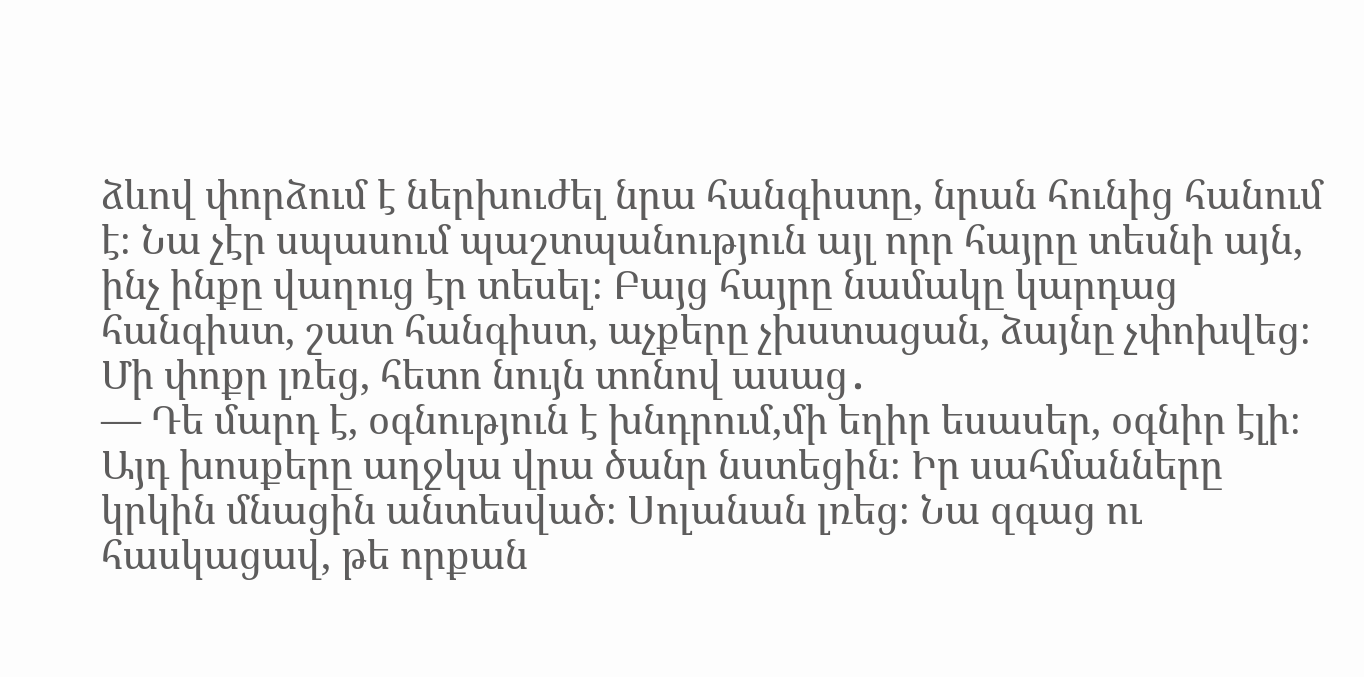ձևով փորձում է ներխուժել նրա հանգիստը, նրան հունից հանում է։ Նա չէր սպասում պաշտպանություն այլ որր հայրը տեսնի այն, ինչ ինքը վաղուց էր տեսել։ Բայց հայրը նամակը կարդաց հանգիստ, շատ հանգիստ, աչքերը չխստացան, ձայնը չփոխվեց։ Մի փոքր լռեց, հետո նույն տոնով ասաց․
— Դե մարդ է, օգնություն է խնդրում,մի եղիր եսասեր, օգնիր էլի։ Այդ խոսքերը աղջկա վրա ծանր նստեցին։ Իր սահմանները կրկին մնացին անտեսված։ Սոլանան լռեց։ Նա զգաց ու հասկացավ, թե որքան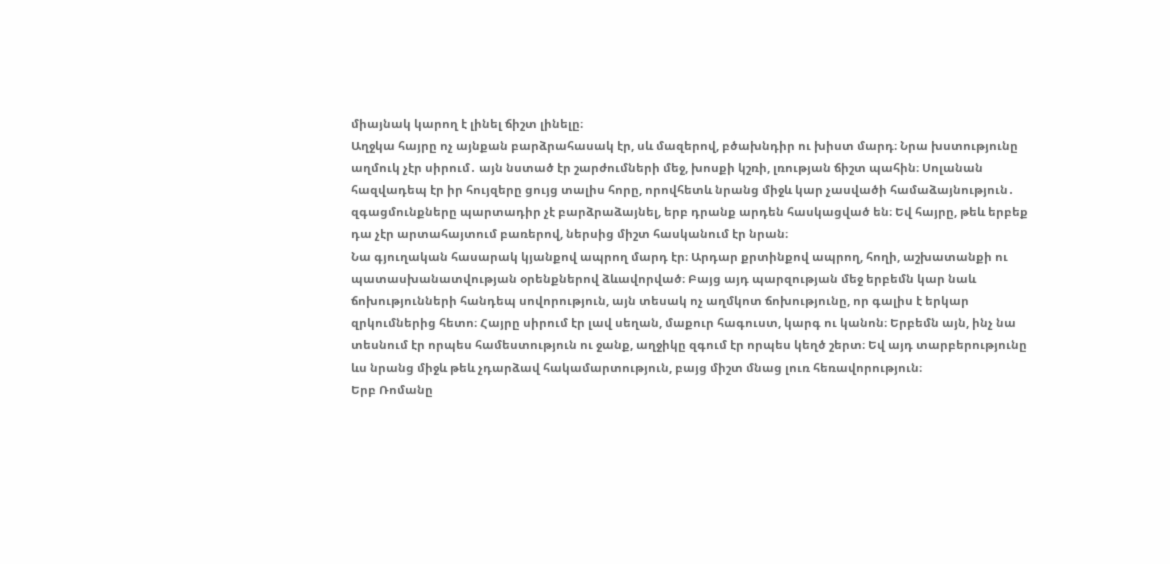միայնակ կարող է լինել ճիշտ լինելը։
Աղջկա հայրը ոչ այնքան բարձրահասակ էր, սև մազերով, բծախնդիր ու խիստ մարդ։ Նրա խստությունը աղմուկ չէր սիրում․ այն նստած էր շարժումների մեջ, խոսքի կշռի, լռության ճիշտ պահին։ Սոլանան հազվադեպ էր իր հույզերը ցույց տալիս հորը, որովհետև նրանց միջև կար չասվածի համաձայնություն․ զգացմունքները պարտադիր չէ բարձրաձայնել, երբ դրանք արդեն հասկացված են։ Եվ հայրը, թեև երբեք դա չէր արտահայտում բառերով, ներսից միշտ հասկանում էր նրան։
Նա գյուղական հասարակ կյանքով ապրող մարդ էր։ Արդար քրտինքով ապրող, հողի, աշխատանքի ու պատասխանատվության օրենքներով ձևավորված։ Բայց այդ պարզության մեջ երբեմն կար նաև ճոխությունների հանդեպ սովորություն, այն տեսակ ոչ աղմկոտ ճոխությունը, որ գալիս է երկար զրկումներից հետո։ Հայրը սիրում էր լավ սեղան, մաքուր հագուստ, կարգ ու կանոն։ Երբեմն այն, ինչ նա տեսնում էր որպես համեստություն ու ջանք, աղջիկը զգում էր որպես կեղծ շերտ։ Եվ այդ տարբերությունը ևս նրանց միջև թեև չդարձավ հակամարտություն, բայց միշտ մնաց լուռ հեռավորություն։
Երբ Ռոմանը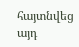հայտնվեց այդ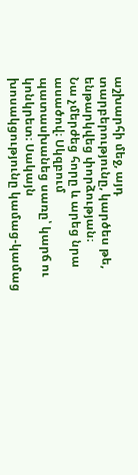աշխարհի մեջ, այդ տարբերությունը, կարծես թե, ենթարկվեց փորձության։
Նա չմերժեց հորը և արեց նրա ասածով։ Սկզբում պատասխանեց սառը՝ կարճ ու կոնկրետ։ Սակայն խոսակցությունը կամաց-կամաց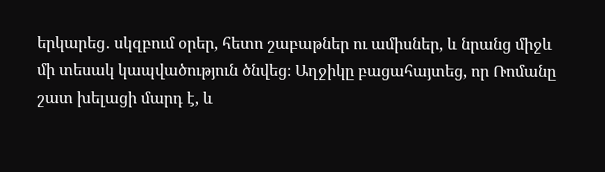երկարեց․ սկզբում օրեր, հետո շաբաթներ ու ամիսներ, և նրանց միջև մի տեսակ կապվածություն ծնվեց։ Աղջիկը բացահայտեց, որ Ռոմանը շատ խելացի մարդ է, և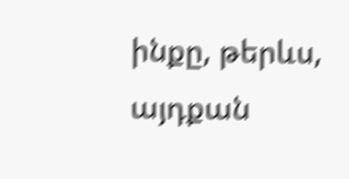ինքը, թերևս, այդքան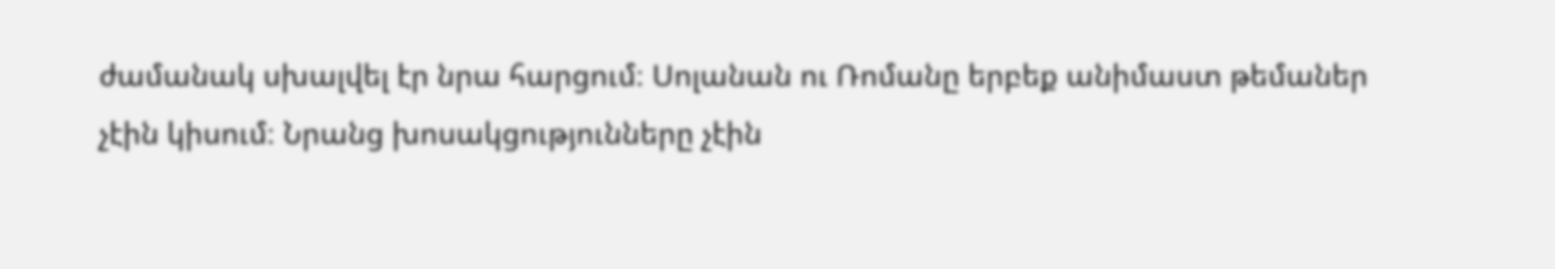ժամանակ սխալվել էր նրա հարցում։ Սոլանան ու Ռոմանը երբեք անիմաստ թեմաներ չէին կիսում։ Նրանց խոսակցությունները չէին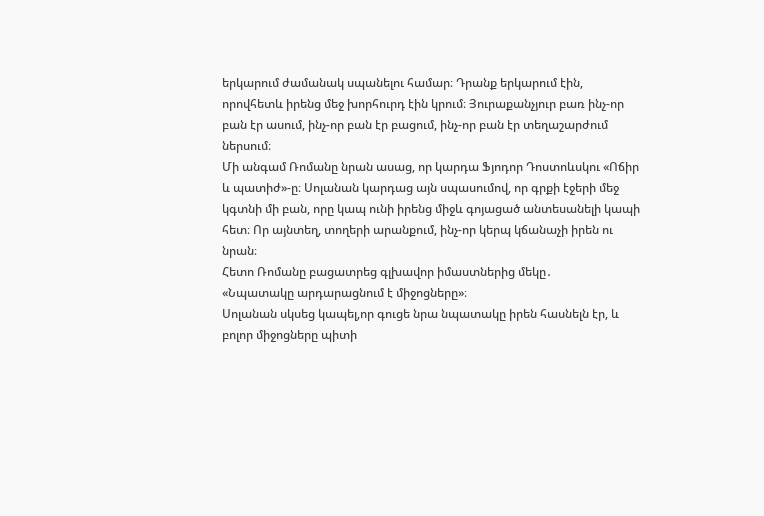երկարում ժամանակ սպանելու համար։ Դրանք երկարում էին, որովհետև իրենց մեջ խորհուրդ էին կրում։ Յուրաքանչյուր բառ ինչ-որ բան էր ասում, ինչ-որ բան էր բացում, ինչ-որ բան էր տեղաշարժում ներսում։
Մի անգամ Ռոմանը նրան ասաց, որ կարդա Ֆյոդոր Դոստոևսկու «Ոճիր և պատիժ»-ը։ Սոլանան կարդաց այն սպասումով, որ գրքի էջերի մեջ կգտնի մի բան, որը կապ ունի իրենց միջև գոյացած անտեսանելի կապի հետ։ Որ այնտեղ, տողերի արանքում, ինչ-որ կերպ կճանաչի իրեն ու նրան։
Հետո Ռոմանը բացատրեց գլխավոր իմաստներից մեկը․
«Նպատակը արդարացնում է միջոցները»։
Սոլանան սկսեց կապել,որ գուցե նրա նպատակը իրեն հասնելն էր, և բոլոր միջոցները պիտի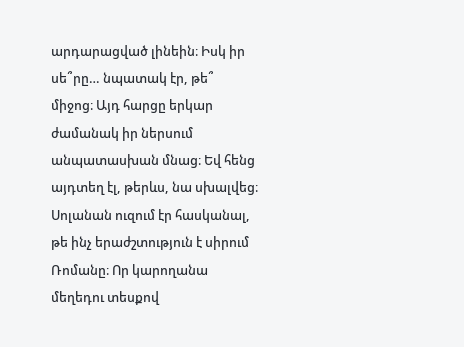արդարացված լինեին։ Իսկ իր սե՞րը… նպատակ էր, թե՞ միջոց։ Այդ հարցը երկար ժամանակ իր ներսում անպատասխան մնաց։ Եվ հենց այդտեղ էլ, թերևս, նա սխալվեց։
Սոլանան ուզում էր հասկանալ, թե ինչ երաժշտություն է սիրում Ռոմանը։ Որ կարողանա մեղեդու տեսքով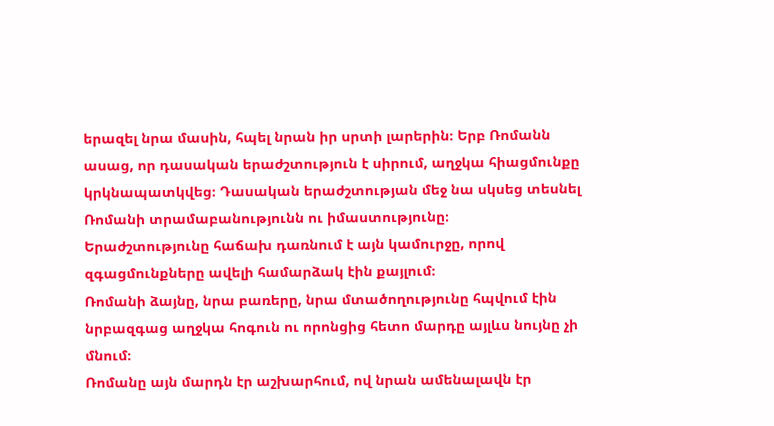երազել նրա մասին, հպել նրան իր սրտի լարերին։ Երբ Ռոմանն ասաց, որ դասական երաժշտություն է սիրում, աղջկա հիացմունքը կրկնապատկվեց։ Դասական երաժշտության մեջ նա սկսեց տեսնել Ռոմանի տրամաբանությունն ու իմաստությունը։
Երաժշտությունը հաճախ դառնում է այն կամուրջը, որով զգացմունքները ավելի համարձակ էին քայլում։
Ռոմանի ձայնը, նրա բառերը, նրա մտածողությունը հպվում էին նրբազգաց աղջկա հոգուն ու որոնցից հետո մարդը այլևս նույնը չի մնում։
Ռոմանը այն մարդն էր աշխարհում, ով նրան ամենալավն էր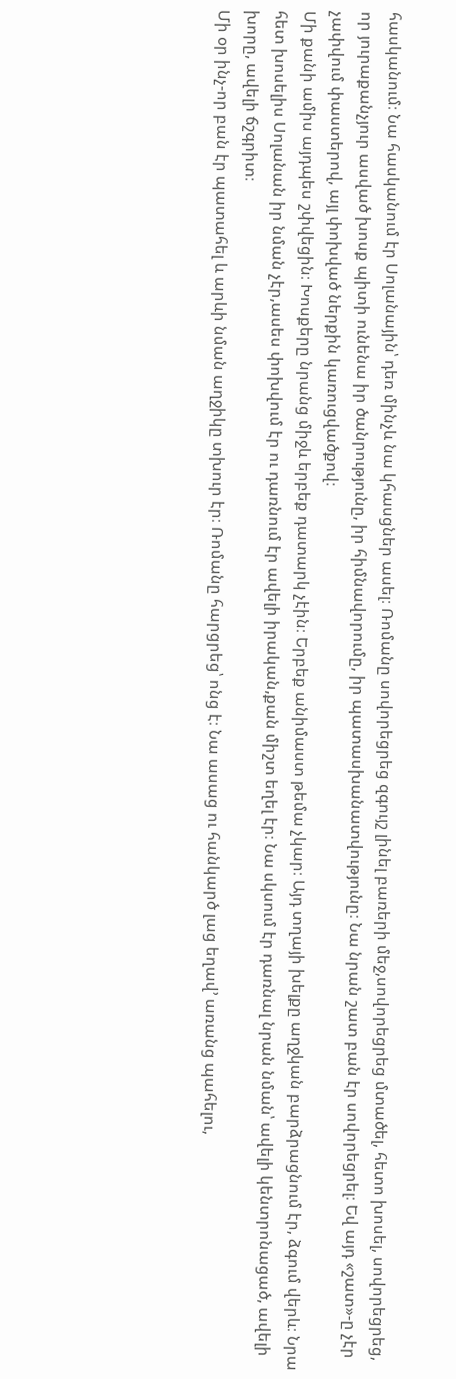հասկանում։ Նա հասկանում էր Սոլանային՝ դեռ մինչև նա կհասցներ ասել։ Ռոմանը սովորեցրեց զգույշ լինել բառերի մեջ,սովորեցրեց մտածել, հետո խոսել, սովորեցրեց, որ յուրաքանչյուր ասված խոսք պիտի ունենա իր ծանրությունը, իր հիմնավորումը, իր պատասխանատվությունը։ Նա նրան շատ բան էր սովորեցրել։ Եվ այդ «շատ»-ը չէր չափվում փաստերով, այլ փոխված ներքին կառուցվածքով։
Մի քանի ամիս այդպես շփվեցին։ Խոսքերը նրանց միջև երբեք դատարկ չէին։ Երբեք անիմաստ թեմա չկար։ Այդ տղայի խելքը աղջկան բարձրացնում էր, ձգում վերև։ Նրա հետ խոսելիս Սոլանան իր նման չէր,ասես փոխվում էր ու դառնում էր ավելի իրական,քան միշտ եղել էր։ Նա սկսում էր դառնալ նրան նման՝ ավելի կենտրոնացած, ավելի խորը, ավելի ճշգրիտ։
Մի օր ինչ‑որ բան էր պատահել և արևի նման աղջիկը տխուր էր։ Ռոմանը հարցրեց՝ ոնց է։ Նա ասաց ու հանկարծ լաց եղավ’ առանց պահելու,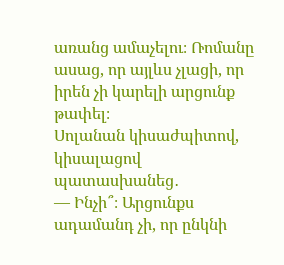առանց ամաչելու։ Ռոմանը ասաց, որ այլևս չլացի, որ իրեն չի կարելի արցունք թափել։
Սոլանան կիսաժպիտով, կիսալացով պատասխանեց․
— Ինչի՞։ Արցունքս ադամանդ չի, որ ընկնի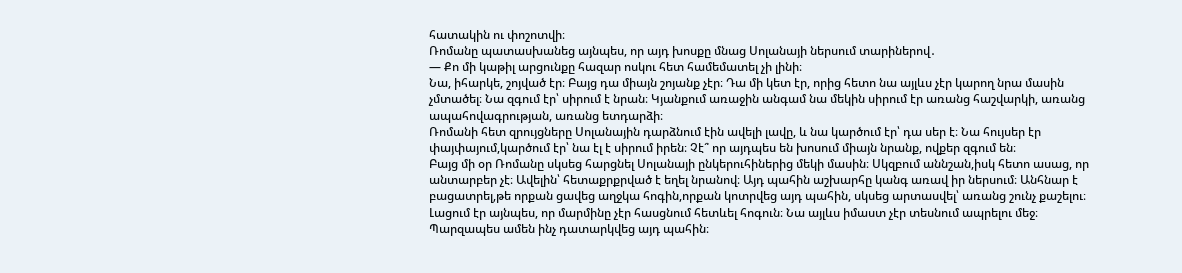հատակին ու փոշոտվի։
Ռոմանը պատասխանեց այնպես, որ այդ խոսքը մնաց Սոլանայի ներսում տարիներով․
— Քո մի կաթիլ արցունքը հազար ոսկու հետ համեմատել չի լինի։
Նա, իհարկե, շոյված էր։ Բայց դա միայն շոյանք չէր։ Դա մի կետ էր, որից հետո նա այլևս չէր կարող նրա մասին չմտածել։ Նա զգում էր՝ սիրում է նրան։ Կյանքում առաջին անգամ նա մեկին սիրում էր առանց հաշվարկի, առանց ապահովագրության, առանց ետդարձի։
Ռոմանի հետ զրույցները Սոլանային դարձնում էին ավելի լավը, և նա կարծում էր՝ դա սեր է։ Նա հույսեր էր փայփայում,կարծում էր՝ նա էլ է սիրում իրեն։ Չէ՞ որ այդպես են խոսում միայն նրանք, ովքեր զգում են։
Բայց մի օր Ռոմանը սկսեց հարցնել Սոլանայի ընկերուհիներից մեկի մասին։ Սկզբում աննշան,իսկ հետո ասաց, որ անտարբեր չէ։ Ավելին՝ հետաքրքրված է եղել նրանով։ Այդ պահին աշխարհը կանգ առավ իր ներսում։ Անհնար է բացատրել,թե որքան ցավեց աղջկա հոգին,որքան կոտրվեց այդ պահին, սկսեց արտասվել՝ առանց շունչ քաշելու։ Լացում էր այնպես, որ մարմինը չէր հասցնում հետևել հոգուն։ Նա այլևս իմաստ չէր տեսնում ապրելու մեջ։ Պարզապես ամեն ինչ դատարկվեց այդ պահին։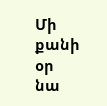Մի քանի օր նա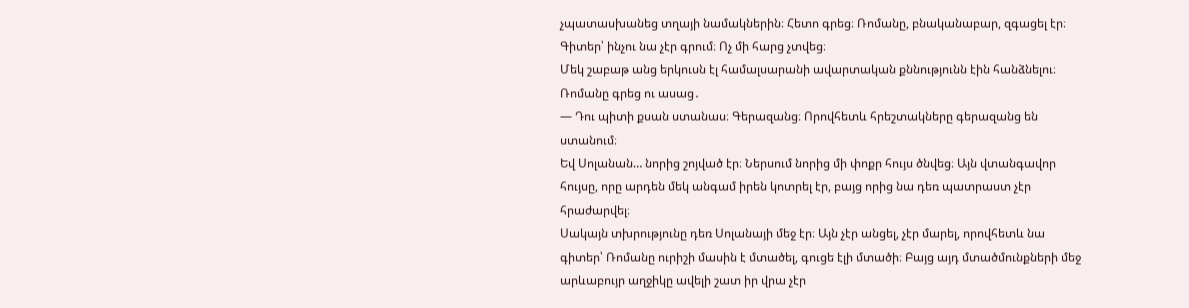չպատասխանեց տղայի նամակներին։ Հետո գրեց։ Ռոմանը, բնականաբար, զգացել էր։ Գիտեր՝ ինչու նա չէր գրում։ Ոչ մի հարց չտվեց։
Մեկ շաբաթ անց երկուսն էլ համալսարանի ավարտական քննությունն էին հանձնելու։ Ռոմանը գրեց ու ասաց․
— Դու պիտի քսան ստանաս։ Գերազանց։ Որովհետև հրեշտակները գերազանց են ստանում։
Եվ Սոլանան… նորից շոյված էր։ Ներսում նորից մի փոքր հույս ծնվեց։ Այն վտանգավոր հույսը, որը արդեն մեկ անգամ իրեն կոտրել էր, բայց որից նա դեռ պատրաստ չէր հրաժարվել։
Սակայն տխրությունը դեռ Սոլանայի մեջ էր։ Այն չէր անցել, չէր մարել, որովհետև նա գիտեր՝ Ռոմանը ուրիշի մասին է մտածել, գուցե էլի մտածի։ Բայց այդ մտածմունքների մեջ արևաբույր աղջիկը ավելի շատ իր վրա չէր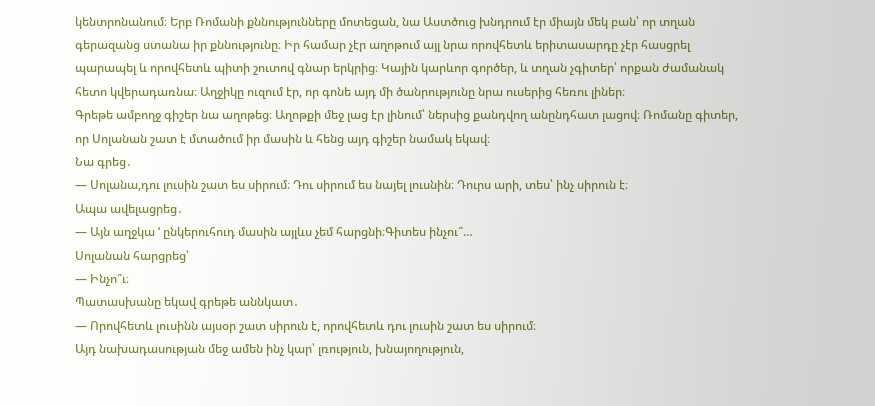կենտրոնանում։ Երբ Ռոմանի քննությունները մոտեցան, նա Աստծուց խնդրում էր միայն մեկ բան՝ որ տղան գերազանց ստանա իր քննությունը։ Իր համար չէր աղոթում այլ նրա որովհետև երիտասարդը չէր հասցրել պարապել և որովհետև պիտի շուտով գնար երկրից։ Կային կարևոր գործեր, և տղան չգիտեր՝ որքան ժամանակ հետո կվերադառնա։ Աղջիկը ուզում էր, որ գոնե այդ մի ծանրությունը նրա ուսերից հեռու լիներ։
Գրեթե ամբողջ գիշեր նա աղոթեց։ Աղոթքի մեջ լաց էր լինում՝ ներսից քանդվող անընդհատ լացով։ Ռոմանը գիտեր, որ Սոլանան շատ է մտածում իր մասին և հենց այդ գիշեր նամակ եկավ։
Նա գրեց․
— Սոլանա,դու լուսին շատ ես սիրում։ Դու սիրում ես նայել լուսնին։ Դուրս արի, տես՝ ինչ սիրուն է։
Ապա ավելացրեց․
— Այն աղջկա ‘ ընկերուհուդ մասին այլևս չեմ հարցնի։Գիտես ինչու՞…
Սոլանան հարցրեց՝
— Ինչո՞ւ։
Պատասխանը եկավ գրեթե աննկատ․
— Որովհետև լուսինն այսօր շատ սիրուն է, որովհետև դու լուսին շատ ես սիրում։
Այդ նախադասության մեջ ամեն ինչ կար՝ լռություն, խնայողություն,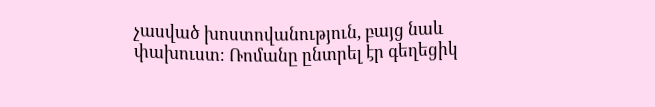չասված խոստովանություն, բայց նաև փախուստ։ Ռոմանը ընտրել էր գեղեցիկ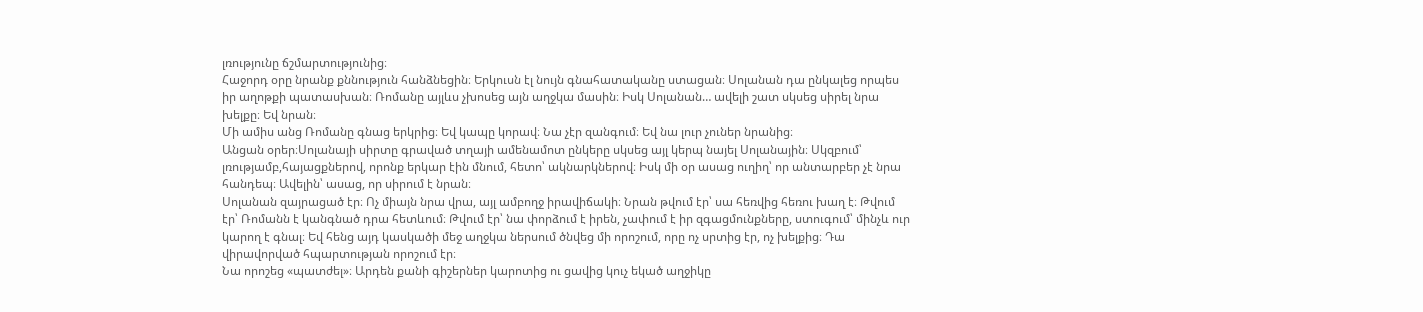լռությունը ճշմարտությունից։
Հաջորդ օրը նրանք քննություն հանձնեցին։ Երկուսն էլ նույն գնահատականը ստացան։ Սոլանան դա ընկալեց որպես իր աղոթքի պատասխան։ Ռոմանը այլևս չխոսեց այն աղջկա մասին։ Իսկ Սոլանան… ավելի շատ սկսեց սիրել նրա խելքը։ Եվ նրան։
Մի ամիս անց Ռոմանը գնաց երկրից։ Եվ կապը կորավ։ Նա չէր զանգում։ Եվ նա լուր չուներ նրանից։
Անցան օրեր։Սոլանայի սիրտը գրաված տղայի ամենամոտ ընկերը սկսեց այլ կերպ նայել Սոլանային։ Սկզբում՝ լռությամբ,հայացքներով, որոնք երկար էին մնում, հետո՝ ակնարկներով։ Իսկ մի օր ասաց ուղիղ՝ որ անտարբեր չէ նրա հանդեպ։ Ավելին՝ ասաց, որ սիրում է նրան։
Սոլանան զայրացած էր։ Ոչ միայն նրա վրա, այլ ամբողջ իրավիճակի։ Նրան թվում էր՝ սա հեռվից հեռու խաղ է։ Թվում էր՝ Ռոմանն է կանգնած դրա հետևում։ Թվում էր՝ նա փորձում է իրեն, չափում է իր զգացմունքները, ստուգում՝ մինչև ուր կարող է գնալ։ Եվ հենց այդ կասկածի մեջ աղջկա ներսում ծնվեց մի որոշում, որը ոչ սրտից էր, ոչ խելքից։ Դա վիրավորված հպարտության որոշում էր։
Նա որոշեց «պատժել»։ Արդեն քանի գիշերներ կարոտից ու ցավից կուչ եկած աղջիկը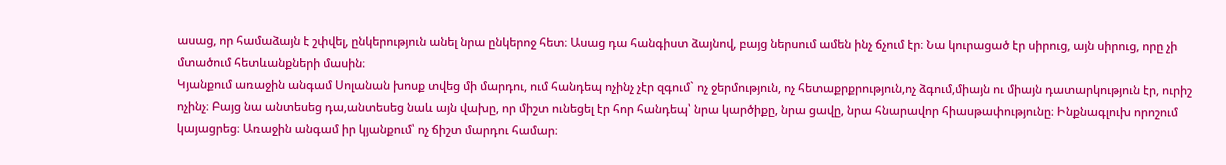ասաց, որ համաձայն է շփվել, ընկերություն անել նրա ընկերոջ հետ։ Ասաց դա հանգիստ ձայնով, բայց ներսում ամեն ինչ ճչում էր։ Նա կուրացած էր սիրուց, այն սիրուց, որը չի մտածում հետևանքների մասին։
Կյանքում առաջին անգամ Սոլանան խոսք տվեց մի մարդու, ում հանդեպ ոչինչ չէր զգում` ոչ ջերմություն, ոչ հետաքրքրություն,ոչ ձգում,միայն ու միայն դատարկություն էր, ուրիշ ոչինչ։ Բայց նա անտեսեց դա,անտեսեց նաև այն վախը, որ միշտ ունեցել էր հոր հանդեպ՝ նրա կարծիքը, նրա ցավը, նրա հնարավոր հիասթափությունը։ Ինքնագլուխ որոշում կայացրեց։ Առաջին անգամ իր կյանքում՝ ոչ ճիշտ մարդու համար։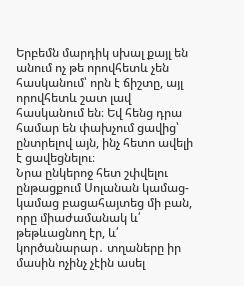Երբեմն մարդիկ սխալ քայլ են անում ոչ թե որովհետև չեն հասկանում՝ որն է ճիշտը, այլ որովհետև շատ լավ հասկանում են։ Եվ հենց դրա համար են փախչում ցավից՝ ընտրելով այն, ինչ հետո ավելի է ցավեցնելու։
Նրա ընկերոջ հետ շփվելու ընթացքում Սոլանան կամաց-կամաց բացահայտեց մի բան, որը միաժամանակ և՛ թեթևացնող էր, և՛ կործանարար․ տղաները իր մասին ոչինչ չէին ասել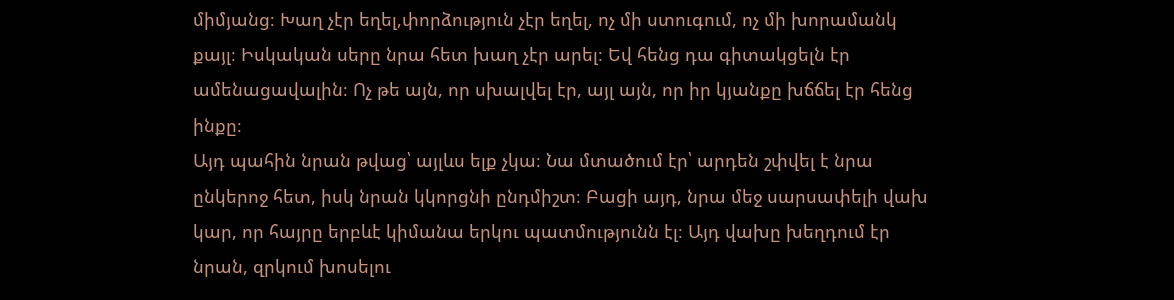միմյանց։ Խաղ չէր եղել,փորձություն չէր եղել, ոչ մի ստուգում, ոչ մի խորամանկ քայլ։ Իսկական սերը նրա հետ խաղ չէր արել։ Եվ հենց դա գիտակցելն էր ամենացավալին։ Ոչ թե այն, որ սխալվել էր, այլ այն, որ իր կյանքը խճճել էր հենց ինքը։
Այդ պահին նրան թվաց՝ այլևս ելք չկա։ Նա մտածում էր՝ արդեն շփվել է նրա ընկերոջ հետ, իսկ նրան կկորցնի ընդմիշտ։ Բացի այդ, նրա մեջ սարսափելի վախ կար, որ հայրը երբևէ կիմանա երկու պատմությունն էլ։ Այդ վախը խեղդում էր նրան, զրկում խոսելու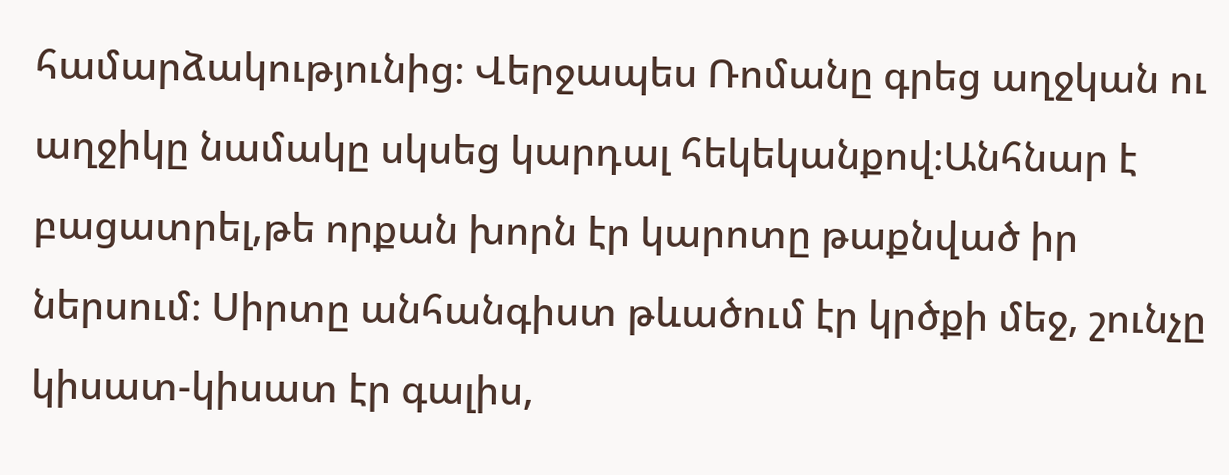համարձակությունից։ Վերջապես Ռոմանը գրեց աղջկան ու աղջիկը նամակը սկսեց կարդալ հեկեկանքով։Անհնար է բացատրել,թե որքան խորն էր կարոտը թաքնված իր ներսում։ Սիրտը անհանգիստ թևածում էր կրծքի մեջ, շունչը կիսատ-կիսատ էր գալիս,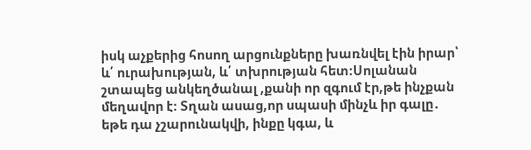իսկ աչքերից հոսող արցունքները խառնվել էին իրար՝ և՛ ուրախության, և՛ տխրության հետ։Սոլանան շտապեց անկեղծանալ ,քանի որ զգում էր,թե ինչքան մեղավոր է։ Տղան ասաց,որ սպասի մինչև իր գալը․ եթե դա չշարունակվի, ինքը կգա, և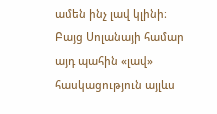ամեն ինչ լավ կլինի։
Բայց Սոլանայի համար այդ պահին «լավ» հասկացություն այլևս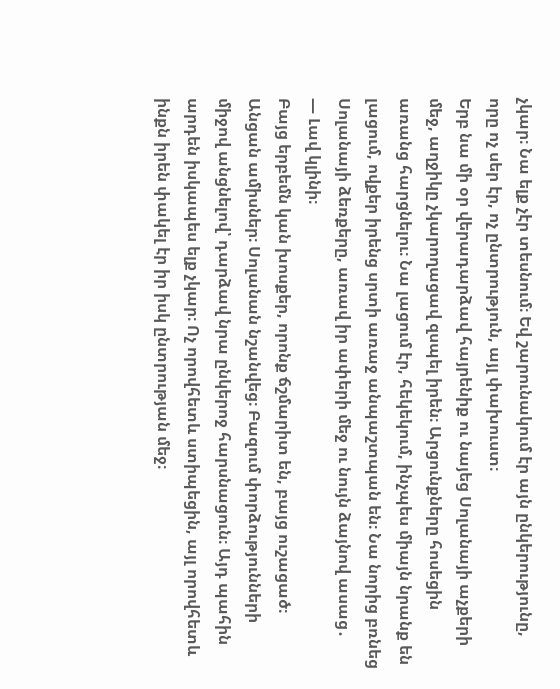չկար։ Նա ելք չէր տեսնում։ Եվ շարունակում էր այն ընկերությունը, որը ոչ սեր էր, ոչ ընտրություն, այլ փախուստ։
Երբ նա մի օր վերադարձավ հայրենիք ու նայեց Սոլանայի աչքերի մեջ, աղջիկը չկարողացավ զսպել իրեն։ Արցունքները հոսեցին առանց հարցնելու։ Նա լացում էր, հեկեկում, ինչպես միայն նրանք են լացում, ովքեր իրենց սրտի առաջ անպաշտպան են։ Նա նորից բռնեց Սոլանայի ձեռքերը, առավ իր ափերի մեջ ու նույն ձայնով ասաց․
— Լավ կլինի։
Բայց երբեմն կան խոսքեր, որոնք ճշմարիտ են, բայց ուշացած։
Անցան ամիսներ։ Սոլանան նշանվեց։ Բազում փորձությունների միջով անցնելով՝ դարձավ նրա ընկերոջ հարսնացուն։ Այդ պահին արդեն իսկապես ելք չկար։ Ոչ որովհետև ստիպեցին, այլ որովհետև ինքն իրեն փակել էր իր իսկ ընտրության մեջ։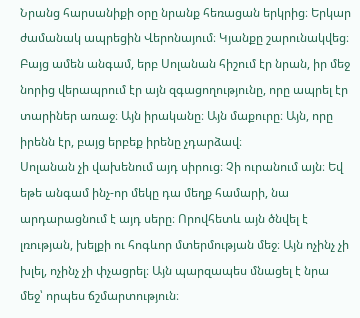Նրանց հարսանիքի օրը նրանք հեռացան երկրից։ Երկար ժամանակ ապրեցին Վերոնայում։ Կյանքը շարունակվեց։ Բայց ամեն անգամ, երբ Սոլանան հիշում էր նրան, իր մեջ նորից վերապրում էր այն զգացողությունը, որը ապրել էր տարիներ առաջ։ Այն իրականը։ Այն մաքուրը։ Այն, որը իրենն էր, բայց երբեք իրենը չդարձավ։
Սոլանան չի վախենում այդ սիրուց։ Չի ուրանում այն։ Եվ եթե անգամ ինչ‑որ մեկը դա մեղք համարի, նա արդարացնում է այդ սերը։ Որովհետև այն ծնվել է լռության, խելքի ու հոգևոր մտերմության մեջ։ Այն ոչինչ չի խլել, ոչինչ չի փչացրել։ Այն պարզապես մնացել է նրա մեջ՝ որպես ճշմարտություն։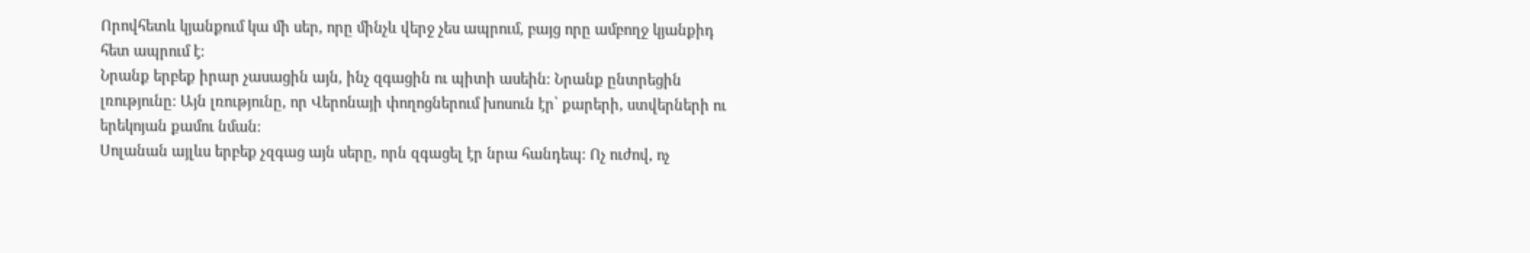Որովհետև կյանքում կա մի սեր, որը մինչև վերջ չես ապրում, բայց որը ամբողջ կյանքիդ հետ ապրում է։
Նրանք երբեք իրար չասացին այն, ինչ զգացին ու պիտի ասեին։ Նրանք ընտրեցին լռությունը։ Այն լռությունը, որ Վերոնայի փողոցներում խոսուն էր՝ քարերի, ստվերների ու երեկոյան քամու նման։
Սոլանան այլևս երբեք չզգաց այն սերը, որն զգացել էր նրա հանդեպ։ Ոչ ուժով, ոչ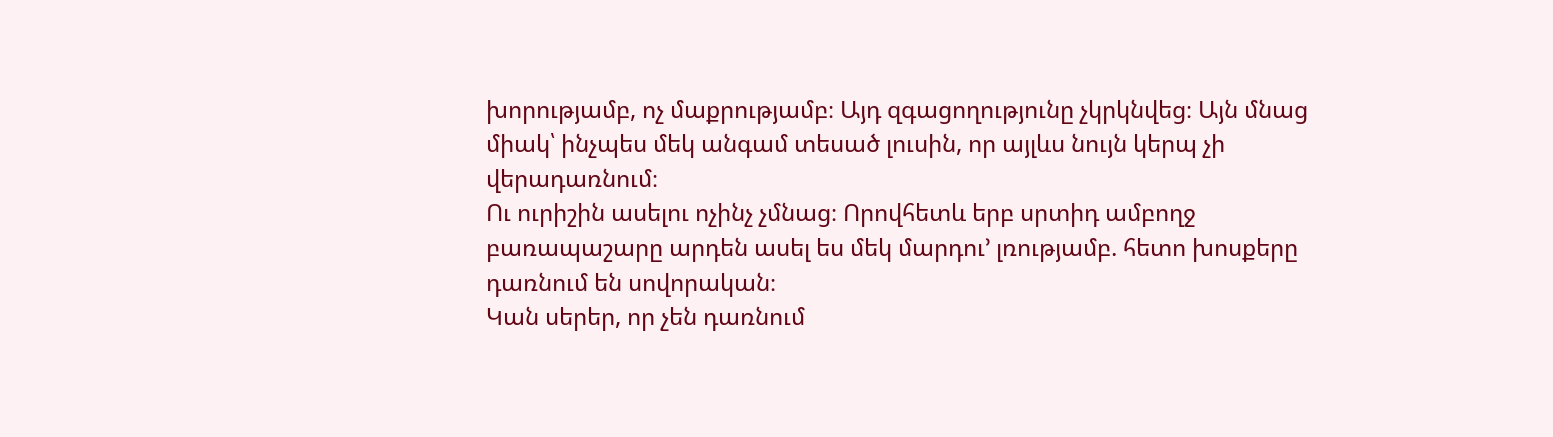խորությամբ, ոչ մաքրությամբ։ Այդ զգացողությունը չկրկնվեց։ Այն մնաց միակ՝ ինչպես մեկ անգամ տեսած լուսին, որ այլևս նույն կերպ չի վերադառնում։
Ու ուրիշին ասելու ոչինչ չմնաց։ Որովհետև երբ սրտիդ ամբողջ բառապաշարը արդեն ասել ես մեկ մարդու’ լռությամբ. հետո խոսքերը դառնում են սովորական։
Կան սերեր, որ չեն դառնում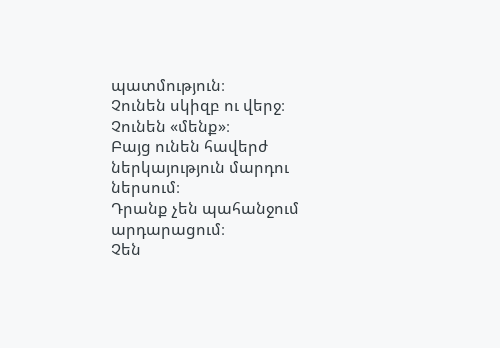պատմություն։
Չունեն սկիզբ ու վերջ։
Չունեն «մենք»։
Բայց ունեն հավերժ ներկայություն մարդու ներսում։
Դրանք չեն պահանջում արդարացում։
Չեն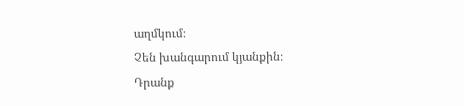աղմկում։
Չեն խանգարում կյանքին։
Դրանք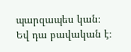պարզապես կան։
Եվ դա բավական է։